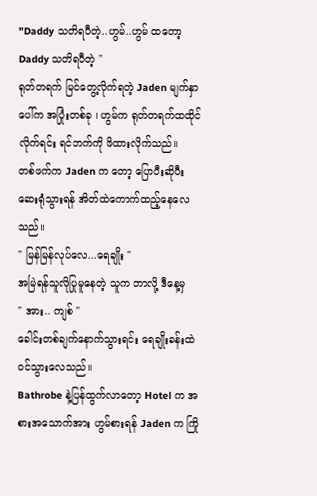"Daddy သတိရပီတဲ့..ဟွမ်..ဟွမ် ထတော့ Daddy သတိရပီတဲ့ "
ရုတ်တရက် မြင်တွေ့လိုက်ရတဲ့ Jaden မျက်နှာပေါ်က အပြုံးတစ်ခု ၊ ဟွမ်က ရုတ်တရက်ထထိုင်လိုက်ရင်း ရင်ဘက်ကို ဖိထားလိုက်သည်။
တစ်ဖက်က Jaden က တော့ ပြောပီးဆိုပီးဆေးရုံသွားရန် အိတ်ထဲကောက်ထည့်နေလေသည်။
" မြန်မြန်လုပ်လေ...ရေချိုး "
အမြဲရန်သူလိုပြုမူနေတဲ့ သူက ဘာလို့ ဒီနေ့မှ
" အား.. ကျစ် "
ခေါင်းတစ်ချက်နောက်သွားရင်း ရေချိုးခန်းထဲဝင်သွားလေသည်။
Bathrobe နဲ့ပြန်ထွက်လာတော့ Hotel က အစားအသောက်အား ဟွမ်စားရန် Jaden က ကြို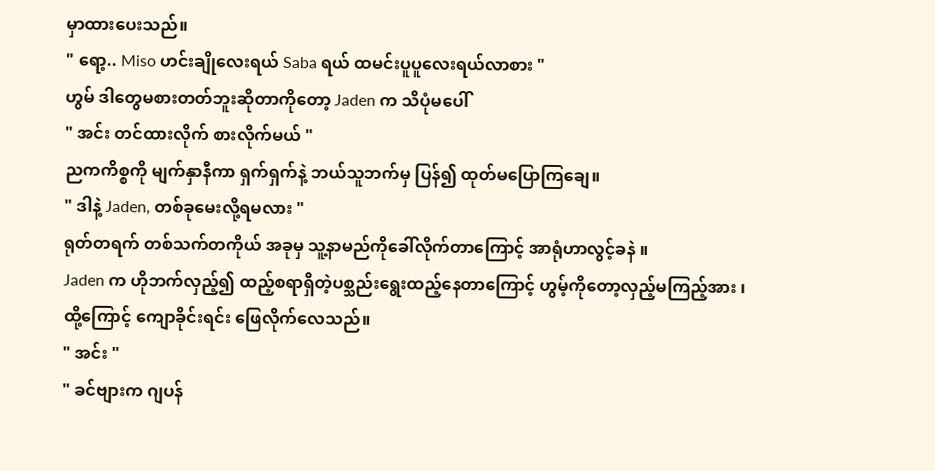မှာထားပေးသည်။
" ရော့.. Miso ဟင်းချိုလေးရယ် Saba ရယ် ထမင်းပူပူလေးရယ်လာစား "
ဟွမ် ဒါတွေမစားတတ်ဘူးဆိုတာကိုတော့ Jaden က သိပုံမပေါ်
" အင်း တင်ထားလိုက် စားလိုက်မယ် "
ညကကိစ္စကို မျက်နှာနီကာ ရှက်ရှက်နဲ့ ဘယ်သူဘက်မှ ပြန်၍ ထုတ်မပြောကြချေ။
" ဒါနဲ့ Jaden, တစ်ခုမေးလို့ရမလား "
ရုတ်တရက် တစ်သက်တကိုယ် အခုမှ သူ့နာမည်ကိုခေါ်လိုက်တာကြောင့် အာရုံဟာလွင့်ခနဲ ။
Jaden က ဟိုဘက်လှည့်၍ ထည့်စရာရှိတဲ့ပစ္သည်းရွေးထည့်နေတာကြောင့် ဟွမ့်ကိုတော့လှည့်မကြည့်အား ၊ ထို့ကြောင့် ကျောခိုင်းရင်း ဖြေလိုက်လေသည်။
" အင်း "
" ခင်ဗျားက ဂျပန်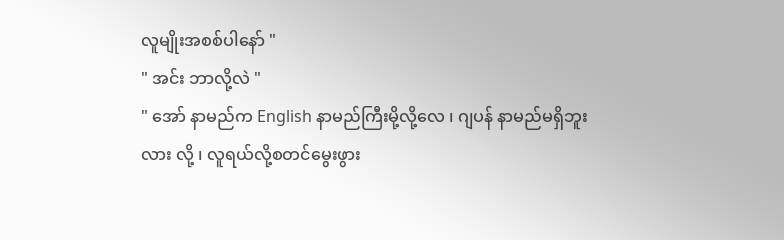လူမျိုးအစစ်ပါနော် "
" အင်း ဘာလို့လဲ "
" အော် နာမည်က English နာမည်ကြီးမို့လို့လေ ၊ ဂျပန် နာမည်မရှိဘူးလား လို့ ၊ လူရယ်လို့စတင်မွေးဖွား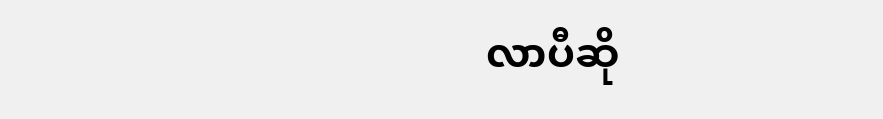လာပီဆို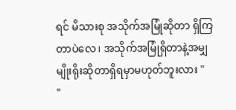ရင် မိသားစု အသိုက်အမြုံဆိုတာ ရှိကြတာပဲလေ ၊ အသိုက်အမြုံရှိတာနဲ့အမျှမျိုးရိုးဆိုတာရှိရမှာမဟုတ်ဘူးလား "
"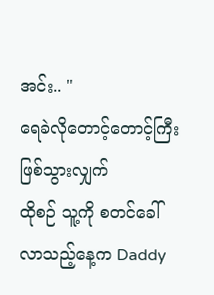အင်း.. "
ရေခဲလိုတောင့်တောင့်ကြီးဖြစ်သွားလျှက်
ထိုစဉ် သူ့ကို စတင်ခေါ်လာသည့်နေ့က Daddy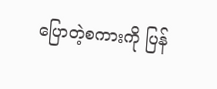ပြောတဲ့စကားကို ပြန်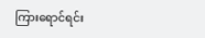ကြားရောင်ရင်း